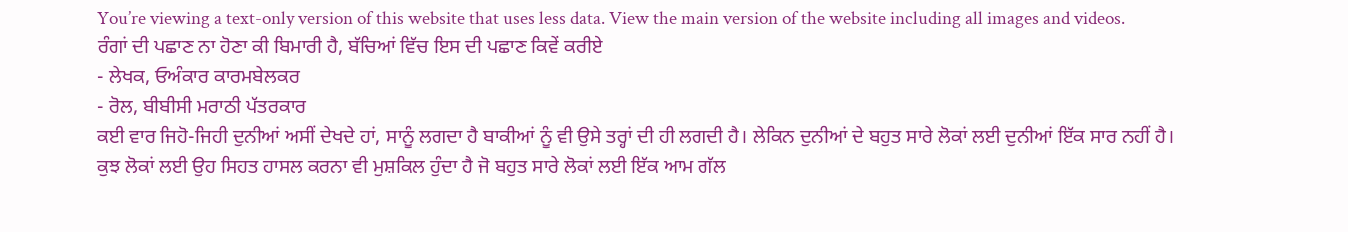You’re viewing a text-only version of this website that uses less data. View the main version of the website including all images and videos.
ਰੰਗਾਂ ਦੀ ਪਛਾਣ ਨਾ ਹੋਣਾ ਕੀ ਬਿਮਾਰੀ ਹੈ, ਬੱਚਿਆਂ ਵਿੱਚ ਇਸ ਦੀ ਪਛਾਣ ਕਿਵੇਂ ਕਰੀਏ
- ਲੇਖਕ, ਓਅੰਕਾਰ ਕਾਰਮਬੇਲਕਰ
- ਰੋਲ, ਬੀਬੀਸੀ ਮਰਾਠੀ ਪੱਤਰਕਾਰ
ਕਈ ਵਾਰ ਜਿਹੋ-ਜਿਹੀ ਦੁਨੀਆਂ ਅਸੀਂ ਦੇਖਦੇ ਹਾਂ, ਸਾਨੂੰ ਲਗਦਾ ਹੈ ਬਾਕੀਆਂ ਨੂੰ ਵੀ ਉਸੇ ਤਰ੍ਹਾਂ ਦੀ ਹੀ ਲਗਦੀ ਹੈ। ਲੇਕਿਨ ਦੁਨੀਆਂ ਦੇ ਬਹੁਤ ਸਾਰੇ ਲੋਕਾਂ ਲਈ ਦੁਨੀਆਂ ਇੱਕ ਸਾਰ ਨਹੀਂ ਹੈ।
ਕੁਝ ਲੋਕਾਂ ਲਈ ਉਹ ਸਿਹਤ ਹਾਸਲ ਕਰਨਾ ਵੀ ਮੁਸ਼ਕਿਲ ਹੁੰਦਾ ਹੈ ਜੋ ਬਹੁਤ ਸਾਰੇ ਲੋਕਾਂ ਲਈ ਇੱਕ ਆਮ ਗੱਲ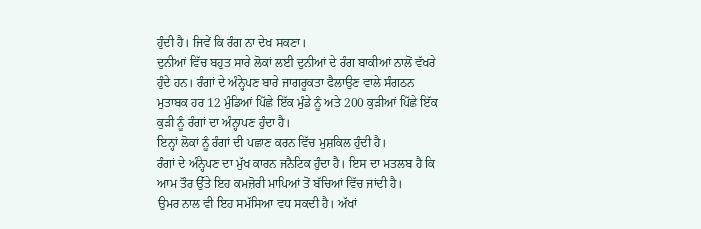ਹੁੰਦੀ ਹੈ। ਜਿਵੇਂ ਕਿ ਰੰਗ ਨਾ ਦੇਖ ਸਕਣਾ।
ਦੁਨੀਆਂ ਵਿੱਚ ਬਹੁਤ ਸਾਰੇ ਲੋਕਾਂ ਲਈ ਦੁਨੀਆਂ ਦੇ ਰੰਗ ਬਾਕੀਆਂ ਨਾਲੋਂ ਵੱਖਰੇ ਹੁੰਦੇ ਹਨ। ਰੰਗਾਂ ਦੇ ਅੰਨ੍ਹੇਪਣ ਬਾਰੇ ਜਾਗਰੂਕਤਾ ਫੈਲਾਉਣ ਵਾਲੇ ਸੰਗਠਨ ਮੁਤਾਬਕ ਹਰ 12 ਮੁੰਡਿਆਂ ਪਿੱਛੇ ਇੱਕ ਮੁੰਡੇ ਨੂੰ ਅਤੇ 200 ਕੁੜੀਆਂ ਪਿੱਛੇ ਇੱਕ ਕੁੜੀ ਨੂੰ ਰੰਗਾਂ ਦਾ ਅੰਨ੍ਹਾਪਣ ਹੁੰਦਾ ਹੈ।
ਇਨ੍ਹਾਂ ਲੋਕਾਂ ਨੂੰ ਰੰਗਾਂ ਦੀ ਪਛਾਣ ਕਰਨ ਵਿੱਚ ਮੁਸ਼ਕਿਲ ਹੁੰਦੀ ਹੈ।
ਰੰਗਾਂ ਦੇ ਅੰਨ੍ਹੇਪਣ ਦਾ ਮੁੱਖ ਕਾਰਨ ਜਨੈਟਿਕ ਹੁੰਦਾ ਹੈ। ਇਸ ਦਾ ਮਤਲਬ ਹੈ ਕਿ ਆਮ ਤੌਰ ਉੱਤੇ ਇਹ ਕਮਜ਼ੋਰੀ ਮਾਪਿਆਂ ਤੋਂ ਬੱਚਿਆਂ ਵਿੱਚ ਜਾਂਦੀ ਹੈ।
ਉਮਰ ਨਾਲ ਵੀ ਇਹ ਸਮੱਸਿਆ ਵਧ ਸਕਦੀ ਹੈ। ਅੱਖਾਂ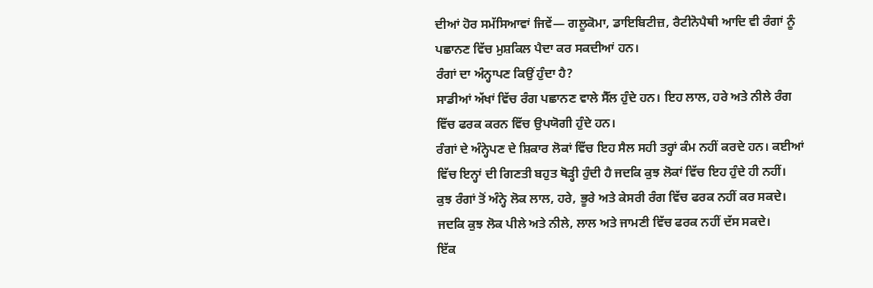ਦੀਆਂ ਹੋਰ ਸਮੱਸਿਆਵਾਂ ਜਿਵੇਂ— ਗਲੂਕੋਮਾ, ਡਾਇਬਿਟੀਜ਼, ਰੈਟੀਨੋਪੈਥੀ ਆਦਿ ਵੀ ਰੰਗਾਂ ਨੂੰ ਪਛਾਨਣ ਵਿੱਚ ਮੁਸ਼ਕਿਲ ਪੈਦਾ ਕਰ ਸਕਦੀਆਂ ਹਨ।
ਰੰਗਾਂ ਦਾ ਅੰਨ੍ਹਾਪਣ ਕਿਉਂ ਹੁੰਦਾ ਹੈ?
ਸਾਡੀਆਂ ਅੱਖਾਂ ਵਿੱਚ ਰੰਗ ਪਛਾਨਣ ਵਾਲੇ ਸੈੱਲ ਹੁੰਦੇ ਹਨ। ਇਹ ਲਾਲ, ਹਰੇ ਅਤੇ ਨੀਲੇ ਰੰਗ ਵਿੱਚ ਫਰਕ ਕਰਨ ਵਿੱਚ ਉਪਯੋਗੀ ਹੁੰਦੇ ਹਨ।
ਰੰਗਾਂ ਦੇ ਅੰਨ੍ਹੇਪਣ ਦੇ ਸ਼ਿਕਾਰ ਲੋਕਾਂ ਵਿੱਚ ਇਹ ਸੈਲ ਸਹੀ ਤਰ੍ਹਾਂ ਕੰਮ ਨਹੀਂ ਕਰਦੇ ਹਨ। ਕਈਆਂ ਵਿੱਚ ਇਨ੍ਹਾਂ ਦੀ ਗਿਣਤੀ ਬਹੁਤ ਥੋੜ੍ਹੀ ਹੁੰਦੀ ਹੈ ਜਦਕਿ ਕੁਝ ਲੋਕਾਂ ਵਿੱਚ ਇਹ ਹੁੰਦੇ ਹੀ ਨਹੀਂ।
ਕੁਝ ਰੰਗਾਂ ਤੋਂ ਅੰਨ੍ਹੇ ਲੋਕ ਲਾਲ, ਹਰੇ, ਭੂਰੇ ਅਤੇ ਕੇਸਰੀ ਰੰਗ ਵਿੱਚ ਫਰਕ ਨਹੀਂ ਕਰ ਸਕਦੇ। ਜਦਕਿ ਕੁਝ ਲੋਕ ਪੀਲੇ ਅਤੇ ਨੀਲੇ, ਲਾਲ ਅਤੇ ਜਾਮਣੀ ਵਿੱਚ ਫਰਕ ਨਹੀਂ ਦੱਸ ਸਕਦੇ।
ਇੱਕ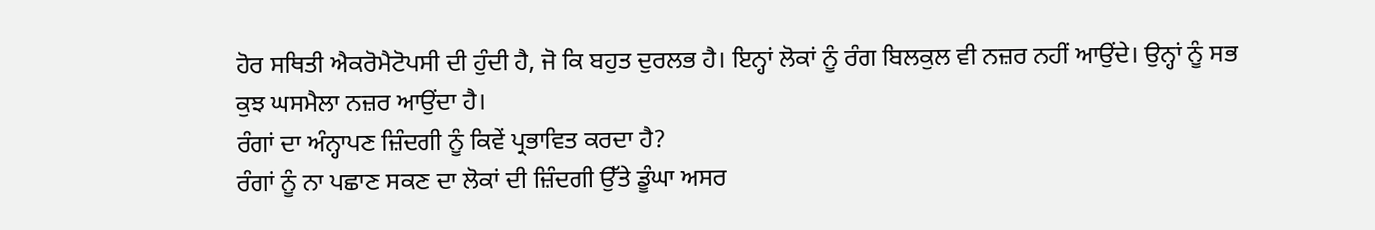ਹੋਰ ਸਥਿਤੀ ਐਕਰੋਮੈਟੋਪਸੀ ਦੀ ਹੁੰਦੀ ਹੈ, ਜੋ ਕਿ ਬਹੁਤ ਦੁਰਲਭ ਹੈ। ਇਨ੍ਹਾਂ ਲੋਕਾਂ ਨੂੰ ਰੰਗ ਬਿਲਕੁਲ ਵੀ ਨਜ਼ਰ ਨਹੀਂ ਆਉਂਦੇ। ਉਨ੍ਹਾਂ ਨੂੰ ਸਭ ਕੁਝ ਘਸਮੈਲਾ ਨਜ਼ਰ ਆਉਂਦਾ ਹੈ।
ਰੰਗਾਂ ਦਾ ਅੰਨ੍ਹਾਪਣ ਜ਼ਿੰਦਗੀ ਨੂੰ ਕਿਵੇਂ ਪ੍ਰਭਾਵਿਤ ਕਰਦਾ ਹੈ?
ਰੰਗਾਂ ਨੂੰ ਨਾ ਪਛਾਣ ਸਕਣ ਦਾ ਲੋਕਾਂ ਦੀ ਜ਼ਿੰਦਗੀ ਉੱਤੇ ਡੂੰਘਾ ਅਸਰ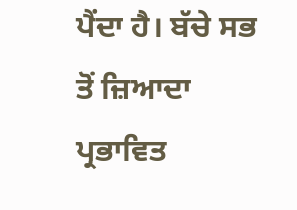ਪੈਂਦਾ ਹੈ। ਬੱਚੇ ਸਭ ਤੋਂ ਜ਼ਿਆਦਾ ਪ੍ਰਭਾਵਿਤ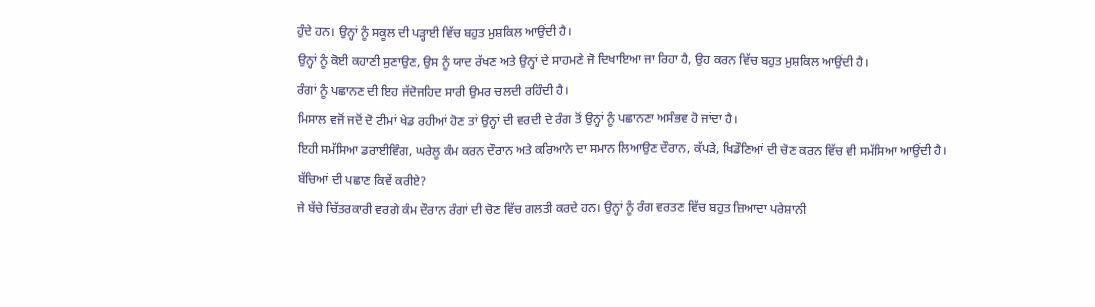ਹੁੰਦੇ ਹਨ। ਉਨ੍ਹਾਂ ਨੂੰ ਸਕੂਲ ਦੀ ਪੜ੍ਹਾਈ ਵਿੱਚ ਬਹੁਤ ਮੁਸ਼ਕਿਲ ਆਉਂਦੀ ਹੈ।
ਉਨ੍ਹਾਂ ਨੂੰ ਕੋਈ ਕਹਾਣੀ ਸੁਣਾਉਣ, ਉਸ ਨੂੰ ਯਾਦ ਰੱਖਣ ਅਤੇ ਉਨ੍ਹਾਂ ਦੇ ਸਾਹਮਣੇ ਜੋ ਦਿਖਾਇਆ ਜਾ ਰਿਹਾ ਹੈ, ਉਹ ਕਰਨ ਵਿੱਚ ਬਹੁਤ ਮੁਸ਼ਕਿਲ ਆਉਂਦੀ ਹੈ।
ਰੰਗਾਂ ਨੂੰ ਪਛਾਨਣ ਦੀ ਇਹ ਜੱਦੋਜਹਿਦ ਸਾਰੀ ਉਮਰ ਚਲਦੀ ਰਹਿੰਦੀ ਹੈ।
ਮਿਸਾਲ ਵਜੋਂ ਜਦੋਂ ਦੋ ਟੀਮਾਂ ਖੇਡ ਰਹੀਆਂ ਹੋਣ ਤਾਂ ਉਨ੍ਹਾਂ ਦੀ ਵਰਦੀ ਦੇ ਰੰਗ ਤੋਂ ਉਨ੍ਹਾਂ ਨੂੰ ਪਛਾਨਣਾ ਅਸੰਭਵ ਹੋ ਜਾਂਦਾ ਹੈ।
ਇਹੀ ਸਮੱਸਿਆ ਡਰਾਈਵਿੰਗ, ਘਰੇਲੂ ਕੰਮ ਕਰਨ ਦੌਰਾਨ ਅਤੇ ਕਰਿਆਨੇ ਦਾ ਸਮਾਨ ਲਿਆਉਣ ਦੌਰਾਨ, ਕੱਪੜੇ, ਖਿਡੌਣਿਆਂ ਦੀ ਚੋਣ ਕਰਨ ਵਿੱਚ ਵੀ ਸਮੱਸਿਆ ਆਉਂਦੀ ਹੈ।
ਬੱਚਿਆਂ ਦੀ ਪਛਾਣ ਕਿਵੇਂ ਕਰੀਏ?
ਜੇ ਬੱਚੇ ਚਿੱਤਰਕਾਰੀ ਵਰਗੇ ਕੰਮ ਦੌਰਾਨ ਰੰਗਾਂ ਦੀ ਚੋਣ ਵਿੱਚ ਗਲਤੀ ਕਰਦੇ ਹਨ। ਉਨ੍ਹਾਂ ਨੂੰ ਰੰਗ ਵਰਤਣ ਵਿੱਚ ਬਹੁਤ ਜ਼ਿਆਦਾ ਪਰੇਸ਼ਾਨੀ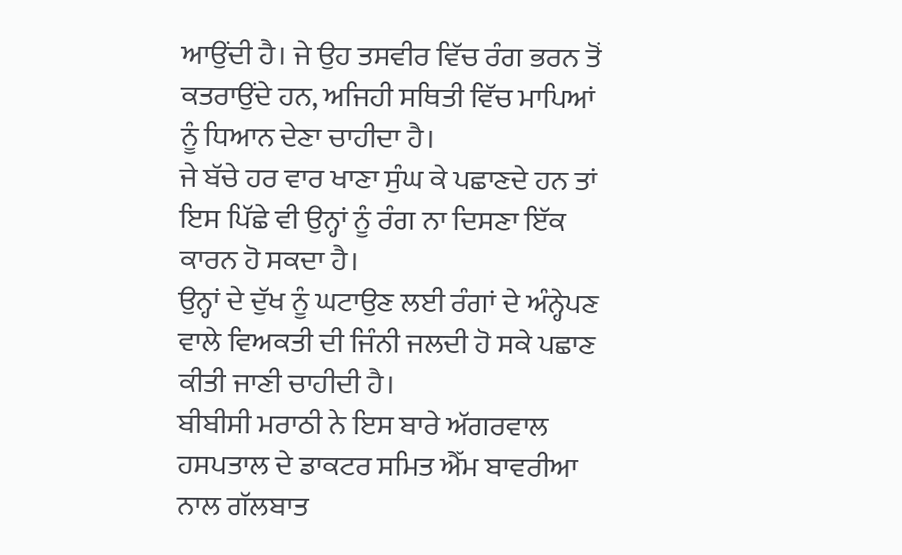ਆਉਂਦੀ ਹੈ। ਜੇ ਉਹ ਤਸਵੀਰ ਵਿੱਚ ਰੰਗ ਭਰਨ ਤੋਂ ਕਤਰਾਉਂਦੇ ਹਨ, ਅਜਿਹੀ ਸਥਿਤੀ ਵਿੱਚ ਮਾਪਿਆਂ ਨੂੰ ਧਿਆਨ ਦੇਣਾ ਚਾਹੀਦਾ ਹੈ।
ਜੇ ਬੱਚੇ ਹਰ ਵਾਰ ਖਾਣਾ ਸੁੰਘ ਕੇ ਪਛਾਣਦੇ ਹਨ ਤਾਂ ਇਸ ਪਿੱਛੇ ਵੀ ਉਨ੍ਹਾਂ ਨੂੰ ਰੰਗ ਨਾ ਦਿਸਣਾ ਇੱਕ ਕਾਰਨ ਹੋ ਸਕਦਾ ਹੈ।
ਉਨ੍ਹਾਂ ਦੇ ਦੁੱਖ ਨੂੰ ਘਟਾਉਣ ਲਈ ਰੰਗਾਂ ਦੇ ਅੰਨ੍ਹੇਪਣ ਵਾਲੇ ਵਿਅਕਤੀ ਦੀ ਜਿੰਨੀ ਜਲਦੀ ਹੋ ਸਕੇ ਪਛਾਣ ਕੀਤੀ ਜਾਣੀ ਚਾਹੀਦੀ ਹੈ।
ਬੀਬੀਸੀ ਮਰਾਠੀ ਨੇ ਇਸ ਬਾਰੇ ਅੱਗਰਵਾਲ ਹਸਪਤਾਲ ਦੇ ਡਾਕਟਰ ਸਮਿਤ ਐੱਮ ਬਾਵਰੀਆ ਨਾਲ ਗੱਲਬਾਤ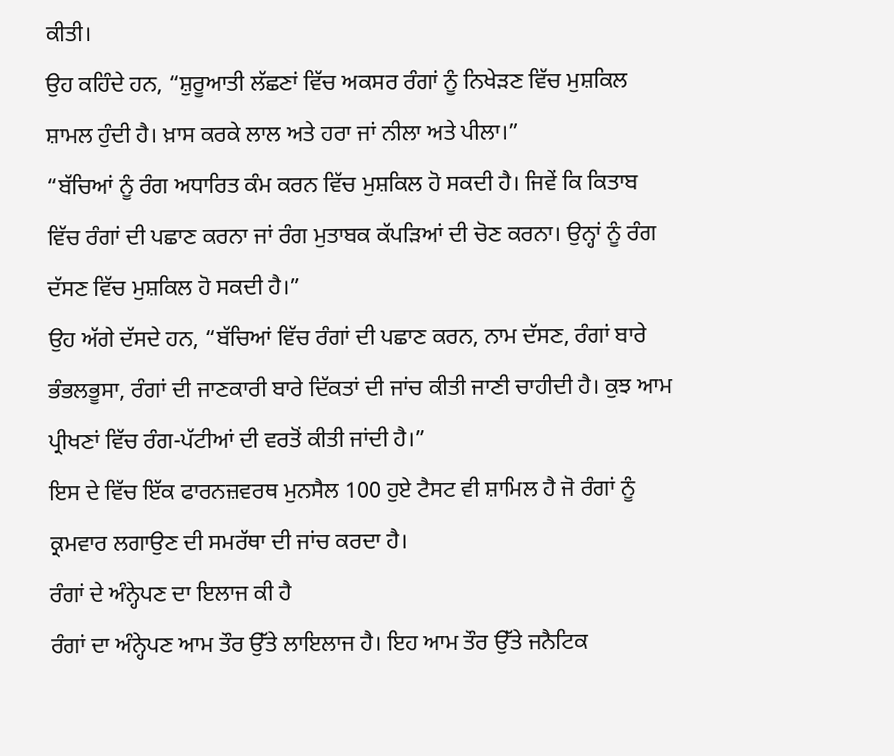ਕੀਤੀ।
ਉਹ ਕਹਿੰਦੇ ਹਨ, “ਸ਼ੁਰੂਆਤੀ ਲੱਛਣਾਂ ਵਿੱਚ ਅਕਸਰ ਰੰਗਾਂ ਨੂੰ ਨਿਖੇੜਣ ਵਿੱਚ ਮੁਸ਼ਕਿਲ ਸ਼ਾਮਲ ਹੁੰਦੀ ਹੈ। ਖ਼ਾਸ ਕਰਕੇ ਲਾਲ ਅਤੇ ਹਰਾ ਜਾਂ ਨੀਲਾ ਅਤੇ ਪੀਲਾ।”
“ਬੱਚਿਆਂ ਨੂੰ ਰੰਗ ਅਧਾਰਿਤ ਕੰਮ ਕਰਨ ਵਿੱਚ ਮੁਸ਼ਕਿਲ ਹੋ ਸਕਦੀ ਹੈ। ਜਿਵੇਂ ਕਿ ਕਿਤਾਬ ਵਿੱਚ ਰੰਗਾਂ ਦੀ ਪਛਾਣ ਕਰਨਾ ਜਾਂ ਰੰਗ ਮੁਤਾਬਕ ਕੱਪੜਿਆਂ ਦੀ ਚੋਣ ਕਰਨਾ। ਉਨ੍ਹਾਂ ਨੂੰ ਰੰਗ ਦੱਸਣ ਵਿੱਚ ਮੁਸ਼ਕਿਲ ਹੋ ਸਕਦੀ ਹੈ।”
ਉਹ ਅੱਗੇ ਦੱਸਦੇ ਹਨ, “ਬੱਚਿਆਂ ਵਿੱਚ ਰੰਗਾਂ ਦੀ ਪਛਾਣ ਕਰਨ, ਨਾਮ ਦੱਸਣ, ਰੰਗਾਂ ਬਾਰੇ ਭੰਭਲਭੂਸਾ, ਰੰਗਾਂ ਦੀ ਜਾਣਕਾਰੀ ਬਾਰੇ ਦਿੱਕਤਾਂ ਦੀ ਜਾਂਚ ਕੀਤੀ ਜਾਣੀ ਚਾਹੀਦੀ ਹੈ। ਕੁਝ ਆਮ ਪ੍ਰੀਖਣਾਂ ਵਿੱਚ ਰੰਗ-ਪੱਟੀਆਂ ਦੀ ਵਰਤੋਂ ਕੀਤੀ ਜਾਂਦੀ ਹੈ।”
ਇਸ ਦੇ ਵਿੱਚ ਇੱਕ ਫਾਰਨਜ਼ਵਰਥ ਮੁਨਸੈਲ 100 ਹੁਏ ਟੈਸਟ ਵੀ ਸ਼ਾਮਿਲ ਹੈ ਜੋ ਰੰਗਾਂ ਨੂੰ ਕ੍ਰਮਵਾਰ ਲਗਾਉਣ ਦੀ ਸਮਰੱਥਾ ਦੀ ਜਾਂਚ ਕਰਦਾ ਹੈ।
ਰੰਗਾਂ ਦੇ ਅੰਨ੍ਹੇਪਣ ਦਾ ਇਲਾਜ ਕੀ ਹੈ
ਰੰਗਾਂ ਦਾ ਅੰਨ੍ਹੇਪਣ ਆਮ ਤੌਰ ਉੱਤੇ ਲਾਇਲਾਜ ਹੈ। ਇਹ ਆਮ ਤੌਰ ਉੱਤੇ ਜਨੈਟਿਕ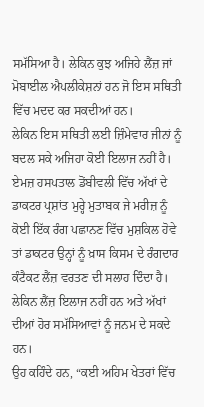ਸਮੱਸਿਆ ਹੈ। ਲੇਕਿਨ ਕੁਝ ਅਜਿਹੇ ਲੈਂਜ਼ ਜਾਂ ਮੋਬਾਈਲ ਐਪਲੀਕੇਸ਼ਨਾਂ ਹਨ ਜੋ ਇਸ ਸਥਿਤੀ ਵਿੱਚ ਮਦਦ ਕਰ ਸਕਦੀਆਂ ਹਨ।
ਲੇਕਿਨ ਇਸ ਸਥਿਤੀ ਲਈ ਜ਼ਿੰਮੇਵਾਰ ਜੀਨਾਂ ਨੂੰ ਬਦਲ ਸਕੇ ਅਜਿਹਾ ਕੋਈ ਇਲਾਜ ਨਹੀਂ ਹੈ।
ਏਮਜ਼ ਹਸਪਤਾਲ ਡੋਂਬੀਵਲੀ ਵਿੱਚ ਅੱਖਾਂ ਦੇ ਡਾਕਟਰ ਪ੍ਰਸ਼ਾਂਤ ਮੁਰ੍ਹੇ ਮੁਤਾਬਕ ਜੇ ਮਰੀਜ਼ ਨੂੰ ਕੋਈ ਇੱਕ ਰੰਗ ਪਛਾਨਣ ਵਿੱਚ ਮੁਸ਼ਕਿਲ ਹੋਵੇ ਤਾਂ ਡਾਕਟਰ ਉਨ੍ਹਾਂ ਨੂੰ ਖ਼ਾਸ ਕਿਸਮ ਦੇ ਰੰਗਦਾਰ ਕੰਟੈਕਟ ਲੈਂਜ਼ ਵਰਤਣ ਦੀ ਸਲਾਹ ਦਿੰਦਾ ਹੈ। ਲੇਕਿਨ ਲੈਂਜ਼ ਇਲਾਜ ਨਹੀਂ ਹਨ ਅਤੇ ਅੱਖਾਂ ਦੀਆਂ ਹੋਰ ਸਮੱਸਿਆਵਾਂ ਨੂੰ ਜਨਮ ਦੇ ਸਕਦੇ ਹਨ।
ਉਹ ਕਹਿੰਦੇ ਹਨ, “ਕਈ ਅਹਿਮ ਖੇਤਰਾਂ ਵਿੱਚ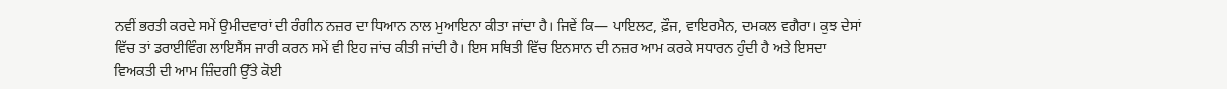ਨਵੀਂ ਭਰਤੀ ਕਰਦੇ ਸਮੇਂ ਉਮੀਦਵਾਰਾਂ ਦੀ ਰੰਗੀਨ ਨਜ਼ਰ ਦਾ ਧਿਆਨ ਨਾਲ ਮੁਆਇਨਾ ਕੀਤਾ ਜਾਂਦਾ ਹੈ। ਜਿਵੇਂ ਕਿ— ਪਾਇਲਟ, ਫ਼ੌਜ, ਵਾਇਰਮੈਨ, ਦਮਕਲ ਵਗੈਰਾ। ਕੁਝ ਦੇਸਾਂ ਵਿੱਚ ਤਾਂ ਡਰਾਈਵਿੰਗ ਲਾਇਸੈਂਸ ਜਾਰੀ ਕਰਨ ਸਮੇਂ ਵੀ ਇਹ ਜਾਂਚ ਕੀਤੀ ਜਾਂਦੀ ਹੈ। ਇਸ ਸਥਿਤੀ ਵਿੱਚ ਇਨਸਾਨ ਦੀ ਨਜ਼ਰ ਆਮ ਕਰਕੇ ਸਧਾਰਨ ਹੁੰਦੀ ਹੈ ਅਤੇ ਇਸਦਾ ਵਿਅਕਤੀ ਦੀ ਆਮ ਜ਼ਿੰਦਗੀ ਉੱਤੇ ਕੋਈ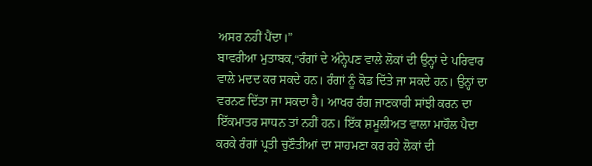ਅਸਰ ਨਹੀਂ ਪੈਂਦਾ।”
ਬਾਵਰੀਆ ਮੁਤਾਬਕ,“ਰੰਗਾਂ ਦੇ ਅੰਨ੍ਹੇਪਣ ਵਾਲੇ ਲੋਕਾਂ ਦੀ ਉਨ੍ਹਾਂ ਦੇ ਪਰਿਵਾਰ ਵਾਲੇ ਮਦਦ ਕਰ ਸਕਦੇ ਹਨ। ਰੰਗਾਂ ਨੂੰ ਕੋਡ ਦਿੱਤੇ ਜਾ ਸਕਦੇ ਹਨ। ਉਨ੍ਹਾਂ ਦਾ ਵਰਨਣ ਦਿੱਤਾ ਜਾ ਸਕਦਾ ਹੈ। ਆਖਰ ਰੰਗ ਜਾਣਕਾਰੀ ਸਾਂਝੀ ਕਰਨ ਦਾ ਇੱਕਮਾਤਰ ਸਾਧਨ ਤਾਂ ਨਹੀਂ ਹਨ। ਇੱਕ ਸ਼ਮੂਲੀਅਤ ਵਾਲਾ ਮਾਹੌਲ ਪੈਦਾ ਕਰਕੇ ਰੰਗਾਂ ਪ੍ਰਤੀ ਚੁਣੌਤੀਆਂ ਦਾ ਸਾਹਮਣਾ ਕਰ ਰਹੇ ਲੋਕਾਂ ਦੀ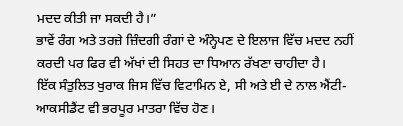ਮਦਦ ਕੀਤੀ ਜਾ ਸਕਦੀ ਹੈ।”
ਭਾਵੇਂ ਰੰਗ ਅਤੇ ਤਰਜ਼ੇ ਜ਼ਿੰਦਗੀ ਰੰਗਾਂ ਦੇ ਅੰਨ੍ਹੇਪਣ ਦੇ ਇਲਾਜ ਵਿੱਚ ਮਦਦ ਨਹੀਂ ਕਰਦੀ ਪਰ ਫਿਰ ਵੀ ਅੱਖਾਂ ਦੀ ਸਿਹਤ ਦਾ ਧਿਆਨ ਰੱਖਣਾ ਚਾਹੀਦਾ ਹੈ।
ਇੱਕ ਸੰਤੁਲਿਤ ਖੁਰਾਕ ਜਿਸ ਵਿੱਚ ਵਿਟਾਮਿਨ ਏ, ਸੀ ਅਤੇ ਈ ਦੇ ਨਾਲ ਐਂਟੀ-ਆਕਸੀਡੈਂਟ ਵੀ ਭਰਪੂਰ ਮਾਤਰਾ ਵਿੱਚ ਹੋਣ।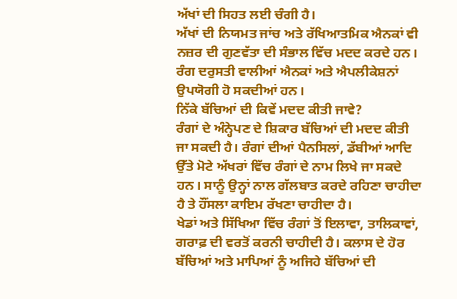ਅੱਖਾਂ ਦੀ ਸਿਹਤ ਲਈ ਚੰਗੀ ਹੈ।
ਅੱਖਾਂ ਦੀ ਨਿਯਮਤ ਜਾਂਚ ਅਤੇ ਰੱਖਿਆਤਮਿਕ ਐਨਕਾਂ ਵੀ ਨਜ਼ਰ ਦੀ ਗੁਣਵੱਤਾ ਦੀ ਸੰਭਾਲ ਵਿੱਚ ਮਦਦ ਕਰਦੇ ਹਨ।
ਰੰਗ ਦਰੁਸਤੀ ਵਾਲੀਆਂ ਐਨਕਾਂ ਅਤੇ ਐਪਲੀਕੇਸ਼ਨਾਂ ਉਪਯੋਗੀ ਹੋ ਸਕਦੀਆਂ ਹਨ।
ਨਿੱਕੇ ਬੱਚਿਆਂ ਦੀ ਕਿਵੇਂ ਮਦਦ ਕੀਤੀ ਜਾਵੇ?
ਰੰਗਾਂ ਦੇ ਅੰਨ੍ਹੇਪਣ ਦੇ ਸ਼ਿਕਾਰ ਬੱਚਿਆਂ ਦੀ ਮਦਦ ਕੀਤੀ ਜਾ ਸਕਦੀ ਹੈ। ਰੰਗਾਂ ਦੀਆਂ ਪੈਨਸਿਲਾਂ, ਡੱਬੀਆਂ ਆਦਿ ਉੱਤੇ ਮੋਟੇ ਅੱਖਰਾਂ ਵਿੱਚ ਰੰਗਾਂ ਦੇ ਨਾਮ ਲਿਖੇ ਜਾ ਸਕਦੇ ਹਨ। ਸਾਨੂੰ ਉਨ੍ਹਾਂ ਨਾਲ ਗੱਲਬਾਤ ਕਰਦੇ ਰਹਿਣਾ ਚਾਹੀਦਾ ਹੈ ਤੇ ਹੌਂਸਲਾ ਕਾਇਮ ਰੱਖਣਾ ਚਾਹੀਦਾ ਹੈ।
ਖੇਡਾਂ ਅਤੇ ਸਿੱਖਿਆ ਵਿੱਚ ਰੰਗਾਂ ਤੋਂ ਇਲਾਵਾ, ਤਾਲਿਕਾਵਾਂ, ਗਰਾਫ਼ ਦੀ ਵਰਤੋਂ ਕਰਨੀ ਚਾਹੀਦੀ ਹੈ। ਕਲਾਸ ਦੇ ਹੋਰ ਬੱਚਿਆਂ ਅਤੇ ਮਾਪਿਆਂ ਨੂੰ ਅਜਿਹੇ ਬੱਚਿਆਂ ਦੀ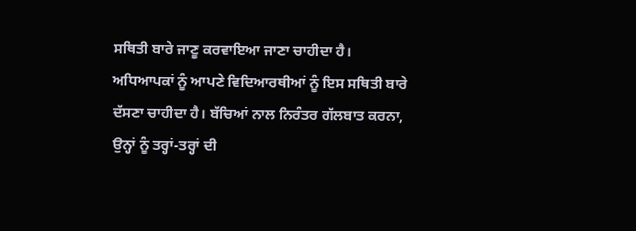ਸਥਿਤੀ ਬਾਰੇ ਜਾਣੂ ਕਰਵਾਇਆ ਜਾਣਾ ਚਾਹੀਦਾ ਹੈ।
ਅਧਿਆਪਕਾਂ ਨੂੰ ਆਪਣੇ ਵਿਦਿਆਰਥੀਆਂ ਨੂੰ ਇਸ ਸਥਿਤੀ ਬਾਰੇ ਦੱਸਣਾ ਚਾਹੀਦਾ ਹੈ। ਬੱਚਿਆਂ ਨਾਲ ਨਿਰੰਤਰ ਗੱਲਬਾਤ ਕਰਨਾ, ਉਨ੍ਹਾਂ ਨੂੰ ਤਰ੍ਹਾਂ-ਤਰ੍ਹਾਂ ਦੀ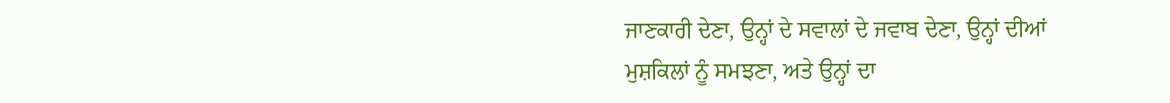ਜਾਣਕਾਰੀ ਦੇਣਾ, ਉਨ੍ਹਾਂ ਦੇ ਸਵਾਲਾਂ ਦੇ ਜਵਾਬ ਦੇਣਾ, ਉਨ੍ਹਾਂ ਦੀਆਂ ਮੁਸ਼ਕਿਲਾਂ ਨੂੰ ਸਮਝਣਾ, ਅਤੇ ਉਨ੍ਹਾਂ ਦਾ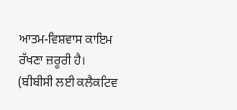ਆਤਮ-ਵਿਸ਼ਵਾਸ ਕਾਇਮ ਰੱਖਣਾ ਜ਼ਰੂਰੀ ਹੈ।
(ਬੀਬੀਸੀ ਲਈ ਕਲੈਕਟਿਵ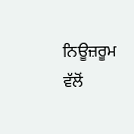ਨਿਊਜ਼ਰੂਮ ਵੱਲੋਂ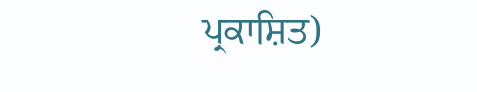ਪ੍ਰਕਾਸ਼ਿਤ)